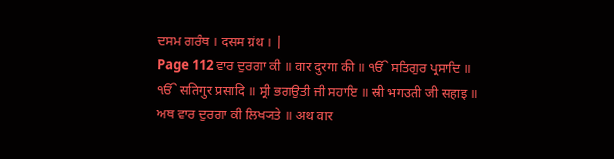ਦਸਮ ਗਰੰਥ । दसम ग्रंथ । |
Page 112 ਵਾਰ ਦੁਰਗਾ ਕੀ ॥ वार दुरगा की ॥ ੴ ਸਤਿਗੁਰ ਪ੍ਰਸਾਦਿ ॥ ੴ सतिगुर प्रसादि ॥ ਸ੍ਰੀ ਭਗਉਤੀ ਜੀ ਸਹਾਇ ॥ स्री भगउती जी सहाइ ॥ ਅਥ ਵਾਰ ਦੁਰਗਾ ਕੀ ਲਿਖ੍ਯਤੇ ॥ अथ वार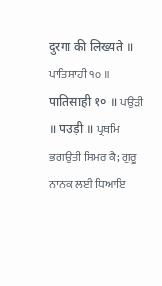दुरगा की लिख्यते ॥ ਪਾਤਿਸਾਹੀ ੧੦ ॥ पातिसाही १० ॥ ਪਉੜੀ ॥ पउड़ी ॥ ਪ੍ਰਥਮਿ ਭਗਉਤੀ ਸਿਮਰ ਕੈ; ਗੁਰੂ ਨਾਨਕ ਲਈ ਧਿਆਇ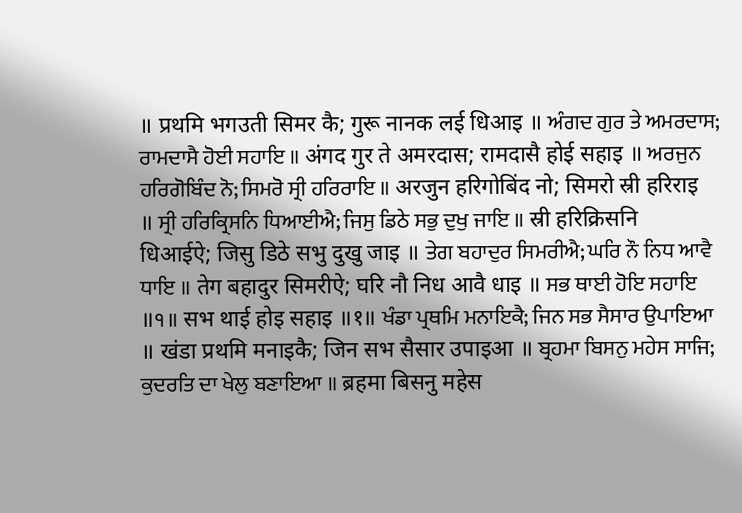॥ प्रथमि भगउती सिमर कै; गुरू नानक लई धिआइ ॥ ਅੰਗਦ ਗੁਰ ਤੇ ਅਮਰਦਾਸ; ਰਾਮਦਾਸੈ ਹੋਈ ਸਹਾਇ ॥ अंगद गुर ते अमरदास; रामदासै होई सहाइ ॥ ਅਰਜੁਨ ਹਰਿਗੋਬਿੰਦ ਨੋ; ਸਿਮਰੋ ਸ੍ਰੀ ਹਰਿਰਾਇ ॥ अरजुन हरिगोबिंद नो; सिमरो स्री हरिराइ ॥ ਸ੍ਰੀ ਹਰਿਕ੍ਰਿਸਨਿ ਧਿਆਈਐ; ਜਿਸੁ ਡਿਠੇ ਸਭੁ ਦੁਖੁ ਜਾਇ ॥ स्री हरिक्रिसनि धिआईऐ; जिसु डिठे सभु दुखु जाइ ॥ ਤੇਗ ਬਹਾਦੁਰ ਸਿਮਰੀਐ; ਘਰਿ ਨੌ ਨਿਧ ਆਵੈ ਧਾਇ ॥ तेग बहादुर सिमरीऐ; घरि नौ निध आवै धाइ ॥ ਸਭ ਥਾਈ ਹੋਇ ਸਹਾਇ ॥੧॥ सभ थाई होइ सहाइ ॥१॥ ਖੰਡਾ ਪ੍ਰਥਮਿ ਮਨਾਇਕੈ; ਜਿਨ ਸਭ ਸੈਸਾਰ ਉਪਾਇਆ ॥ खंडा प्रथमि मनाइकै; जिन सभ सैसार उपाइआ ॥ ਬ੍ਰਹਮਾ ਬਿਸਨੁ ਮਹੇਸ ਸਾਜਿ; ਕੁਦਰਤਿ ਦਾ ਖੇਲੁ ਬਣਾਇਆ ॥ ब्रहमा बिसनु महेस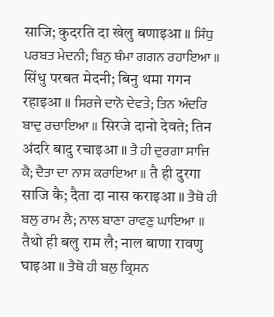साजि; कुदरति दा खेलु बणाइआ ॥ ਸਿੰਧੁ ਪਰਬਤ ਮੇਦਨੀ; ਬਿਨੁ ਥੰਮਾ ਗਗਨ ਰਹਾਇਆ ॥ सिंधु परबत मेदनी; बिनु थमा गगन रहाइआ ॥ ਸਿਰਜੇ ਦਾਨੋ ਦੇਵਤੇ; ਤਿਨ ਅੰਦਰਿ ਬਾਦੁ ਰਚਾਇਆ ॥ सिरजे दानो देवते; तिन अंदरि बादु रचाइआ ॥ ਤੈ ਹੀ ਦੁਰਗਾ ਸਾਜਿ ਕੈ; ਦੈਤਾ ਦਾ ਨਾਸ ਕਰਾਇਆ ॥ तै ही दुरगा साजि कै; दैता दा नास कराइआ ॥ ਤੈਥੋ ਹੀ ਬਲੁ ਰਾਮ ਲੈ; ਨਾਲ ਬਾਣਾ ਰਾਵਣੁ ਘਾਇਆ ॥ तैथो ही बलु राम लै; नाल बाणा रावणु घाइआ ॥ ਤੈਥੋ ਹੀ ਬਲੁ ਕ੍ਰਿਸਨ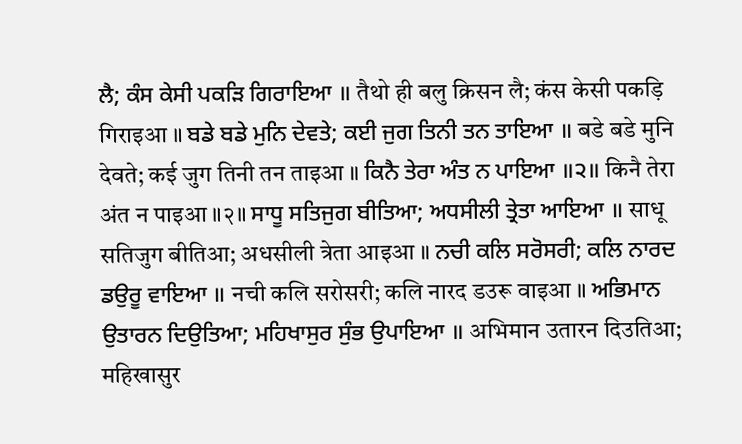ਲੈ; ਕੰਸ ਕੇਸੀ ਪਕੜਿ ਗਿਰਾਇਆ ॥ तैथो ही बलु क्रिसन लै; कंस केसी पकड़ि गिराइआ ॥ ਬਡੇ ਬਡੇ ਮੁਨਿ ਦੇਵਤੇ; ਕਈ ਜੁਗ ਤਿਨੀ ਤਨ ਤਾਇਆ ॥ बडे बडे मुनि देवते; कई जुग तिनी तन ताइआ ॥ ਕਿਨੈ ਤੇਰਾ ਅੰਤ ਨ ਪਾਇਆ ॥੨॥ किनै तेरा अंत न पाइआ ॥२॥ ਸਾਧੂ ਸਤਿਜੁਗ ਬੀਤਿਆ; ਅਧਸੀਲੀ ਤ੍ਰੇਤਾ ਆਇਆ ॥ साधू सतिजुग बीतिआ; अधसीली त्रेता आइआ ॥ ਨਚੀ ਕਲਿ ਸਰੋਸਰੀ; ਕਲਿ ਨਾਰਦ ਡਉਰੂ ਵਾਇਆ ॥ नची कलि सरोसरी; कलि नारद डउरू वाइआ ॥ ਅਭਿਮਾਨ ਉਤਾਰਨ ਦਿਉਤਿਆ; ਮਹਿਖਾਸੁਰ ਸੁੰਭ ਉਪਾਇਆ ॥ अभिमान उतारन दिउतिआ; महिखासुर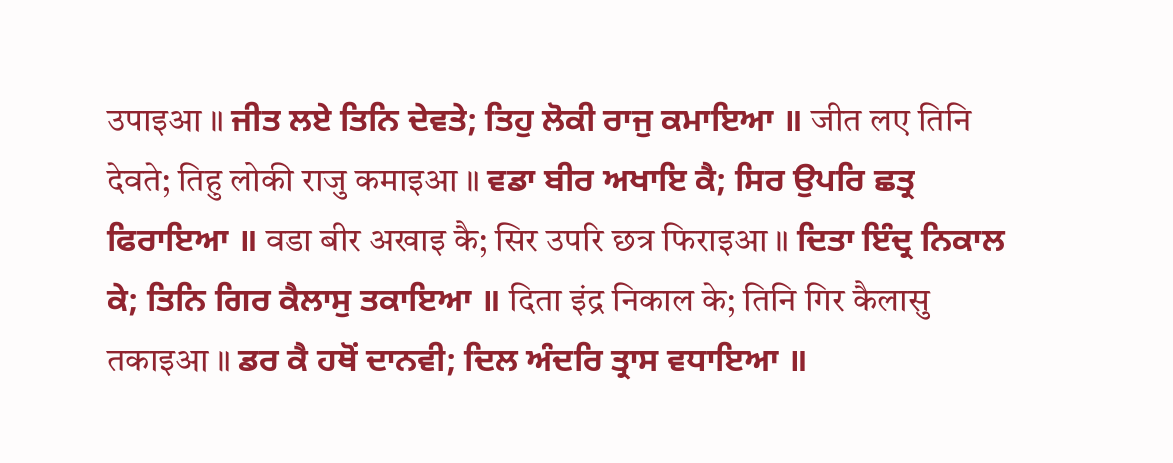उपाइआ ॥ ਜੀਤ ਲਏ ਤਿਨਿ ਦੇਵਤੇ; ਤਿਹੁ ਲੋਕੀ ਰਾਜੁ ਕਮਾਇਆ ॥ जीत लए तिनि देवते; तिहु लोकी राजु कमाइआ ॥ ਵਡਾ ਬੀਰ ਅਖਾਇ ਕੈ; ਸਿਰ ਉਪਰਿ ਛਤ੍ਰ ਫਿਰਾਇਆ ॥ वडा बीर अखाइ कै; सिर उपरि छत्र फिराइआ ॥ ਦਿਤਾ ਇੰਦ੍ਰ ਨਿਕਾਲ ਕੇ; ਤਿਨਿ ਗਿਰ ਕੈਲਾਸੁ ਤਕਾਇਆ ॥ दिता इंद्र निकाल के; तिनि गिर कैलासु तकाइआ ॥ ਡਰ ਕੈ ਹਥੋਂ ਦਾਨਵੀ; ਦਿਲ ਅੰਦਰਿ ਤ੍ਰਾਸ ਵਧਾਇਆ ॥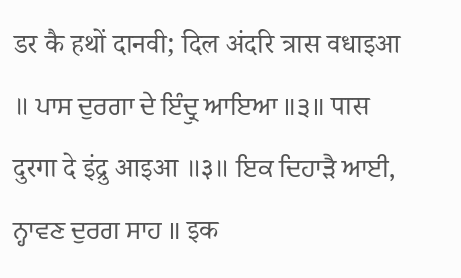डर कै हथों दानवी; दिल अंदरि त्रास वधाइआ ॥ ਪਾਸ ਦੁਰਗਾ ਦੇ ਇੰਦ੍ਰੁ ਆਇਆ ॥੩॥ पास दुरगा दे इंद्रु आइआ ॥३॥ ਇਕ ਦਿਹਾੜੈ ਆਈ, ਨ੍ਹਾਵਣ ਦੁਰਗ ਸਾਹ ॥ इक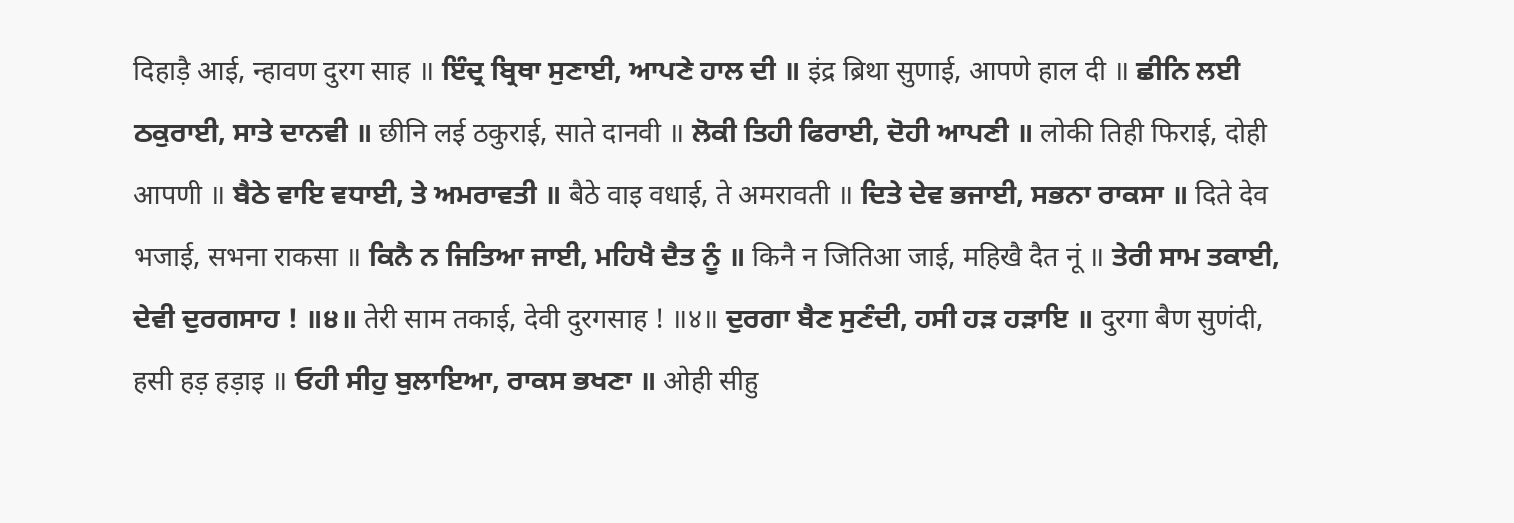दिहाड़ै आई, न्हावण दुरग साह ॥ ਇੰਦ੍ਰ ਬ੍ਰਿਥਾ ਸੁਣਾਈ, ਆਪਣੇ ਹਾਲ ਦੀ ॥ इंद्र ब्रिथा सुणाई, आपणे हाल दी ॥ ਛੀਨਿ ਲਈ ਠਕੁਰਾਈ, ਸਾਤੇ ਦਾਨਵੀ ॥ छीनि लई ठकुराई, साते दानवी ॥ ਲੋਕੀ ਤਿਹੀ ਫਿਰਾਈ, ਦੋਹੀ ਆਪਣੀ ॥ लोकी तिही फिराई, दोही आपणी ॥ ਬੈਠੇ ਵਾਇ ਵਧਾਈ, ਤੇ ਅਮਰਾਵਤੀ ॥ बैठे वाइ वधाई, ते अमरावती ॥ ਦਿਤੇ ਦੇਵ ਭਜਾਈ, ਸਭਨਾ ਰਾਕਸਾ ॥ दिते देव भजाई, सभना राकसा ॥ ਕਿਨੈ ਨ ਜਿਤਿਆ ਜਾਈ, ਮਹਿਖੈ ਦੈਤ ਨੂੰ ॥ किनै न जितिआ जाई, महिखै दैत नूं ॥ ਤੇਰੀ ਸਾਮ ਤਕਾਈ, ਦੇਵੀ ਦੁਰਗਸਾਹ ! ॥੪॥ तेरी साम तकाई, देवी दुरगसाह ! ॥४॥ ਦੁਰਗਾ ਬੈਣ ਸੁਣੰਦੀ, ਹਸੀ ਹੜ ਹੜਾਇ ॥ दुरगा बैण सुणंदी, हसी हड़ हड़ाइ ॥ ਓਹੀ ਸੀਹੁ ਬੁਲਾਇਆ, ਰਾਕਸ ਭਖਣਾ ॥ ओही सीहु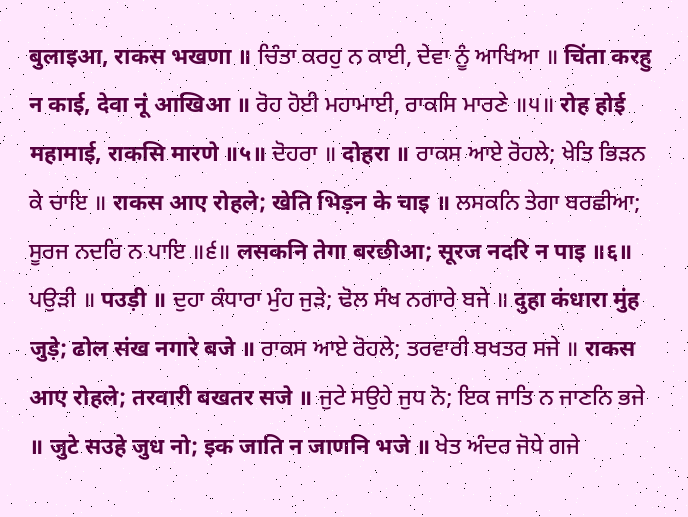बुलाइआ, राकस भखणा ॥ ਚਿੰਤਾ ਕਰਹੁ ਨ ਕਾਈ, ਦੇਵਾ ਨੂੰ ਆਖਿਆ ॥ चिंता करहु न काई, देवा नूं आखिआ ॥ ਰੋਹ ਹੋਈ ਮਹਾਮਾਈ, ਰਾਕਸਿ ਮਾਰਣੇ ॥੫॥ रोह होई महामाई, राकसि मारणे ॥५॥ ਦੋਹਰਾ ॥ दोहरा ॥ ਰਾਕਸ ਆਏ ਰੋਹਲੇ; ਖੇਤਿ ਭਿੜਨ ਕੇ ਚਾਇ ॥ राकस आए रोहले; खेति भिड़न के चाइ ॥ ਲਸਕਨਿ ਤੇਗਾ ਬਰਛੀਆ; ਸੂਰਜ ਨਦਰਿ ਨ ਪਾਇ ॥੬॥ लसकनि तेगा बरछीआ; सूरज नदरि न पाइ ॥६॥ ਪਉੜੀ ॥ पउड़ी ॥ ਦੁਹਾ ਕੰਧਾਰਾ ਮੁੰਹ ਜੁੜੇ; ਢੋਲ ਸੰਖ ਨਗਾਰੇ ਬਜੇ ॥ दुहा कंधारा मुंह जुड़े; ढोल संख नगारे बजे ॥ ਰਾਕਸ ਆਏ ਰੋਹਲੇ; ਤਰਵਾਰੀ ਬਖਤਰ ਸਜੇ ॥ राकस आए रोहले; तरवारी बखतर सजे ॥ ਜੁਟੇ ਸਉਹੇ ਜੁਧ ਨੋ; ਇਕ ਜਾਤਿ ਨ ਜਾਣਨਿ ਭਜੇ ॥ जुटे सउहे जुध नो; इक जाति न जाणनि भजे ॥ ਖੇਤ ਅੰਦਰ ਜੋਧੇ ਗਜੇ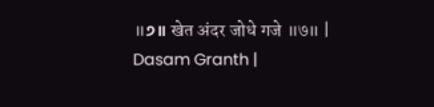॥੭॥ खेत अंदर जोधे गजे ॥७॥ |
Dasam Granth |